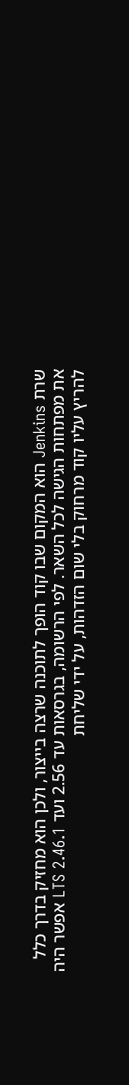שרת Jenkins הוא המקום שבו קוד הופך לתוכנה שרצה בייצור, ולכן הוא מחזיק בדרך כלל את מפתחות הגישה לכל השאר. לפי הרשומה, בגרסאות עד 2.56 ועד LTS 2.46.1 אפשר היה להריץ עליו קוד מרחוק בלי שום הזדהות, על ידי שליחת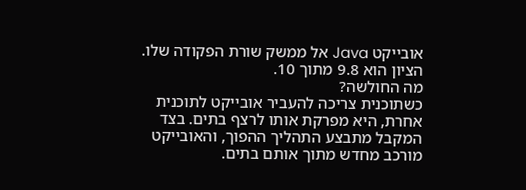אובייקט Java אל ממשק שורת הפקודה שלו. הציון הוא 9.8 מתוך 10.
מה החולשה?
כשתוכנית צריכה להעביר אובייקט לתוכנית אחרת, היא מפרקת אותו לרצף בתים. בצד המקבל מתבצע התהליך ההפוך, והאובייקט מורכב מחדש מתוך אותם בתים.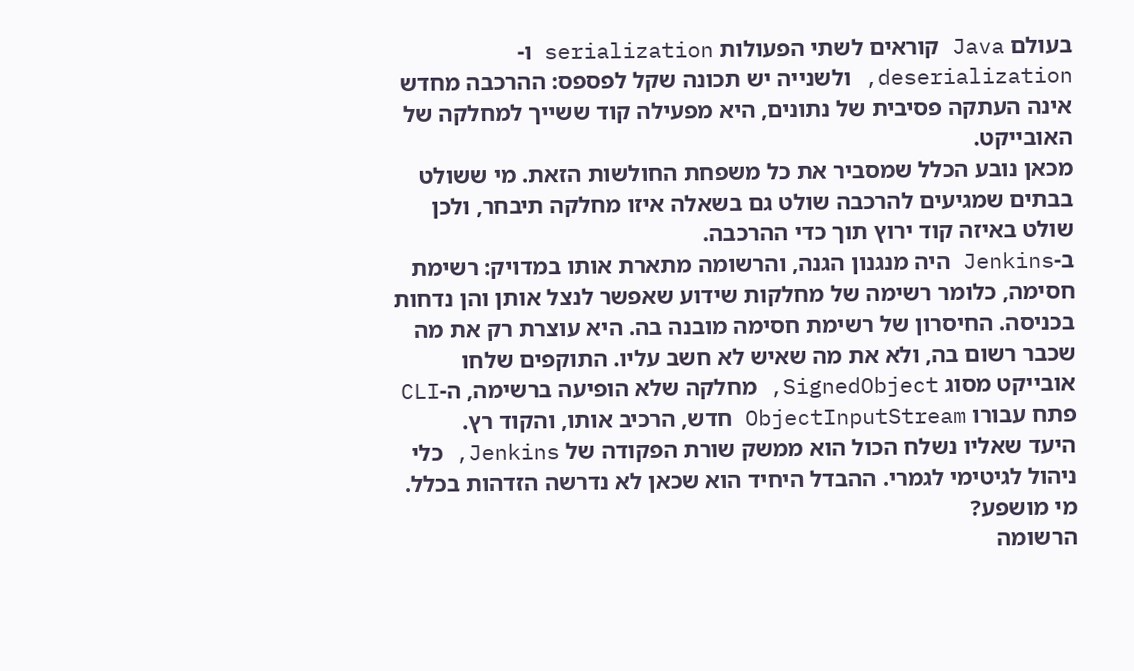בעולם Java קוראים לשתי הפעולות serialization ו-deserialization, ולשנייה יש תכונה שקל לפספס: ההרכבה מחדש אינה העתקה פסיבית של נתונים, היא מפעילה קוד ששייך למחלקה של האובייקט.
מכאן נובע הכלל שמסביר את כל משפחת החולשות הזאת. מי ששולט בבתים שמגיעים להרכבה שולט גם בשאלה איזו מחלקה תיבחר, ולכן שולט באיזה קוד ירוץ תוך כדי ההרכבה.
ב-Jenkins היה מנגנון הגנה, והרשומה מתארת אותו במדויק: רשימת חסימה, כלומר רשימה של מחלקות שידוע שאפשר לנצל אותן והן נדחות בכניסה. החיסרון של רשימת חסימה מובנה בה. היא עוצרת רק את מה שכבר רשום בה, ולא את מה שאיש לא חשב עליו. התוקפים שלחו אובייקט מסוג SignedObject, מחלקה שלא הופיעה ברשימה, ה-CLI פתח עבורו ObjectInputStream חדש, הרכיב אותו, והקוד רץ.
היעד שאליו נשלח הכול הוא ממשק שורת הפקודה של Jenkins, כלי ניהול לגיטימי לגמרי. ההבדל היחיד הוא שכאן לא נדרשה הזדהות בכלל.
מי מושפע?
הרשומה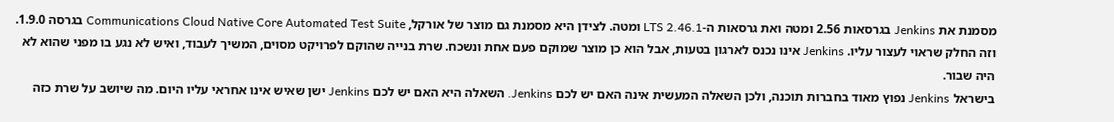מסמנת את Jenkins בגרסאות 2.56 ומטה ואת גרסאות ה-LTS 2.46.1 ומטה. לצידן היא מסמנת גם מוצר של אורקל, Communications Cloud Native Core Automated Test Suite בגרסה 1.9.0.
וזה החלק שראוי לעצור עליו. Jenkins אינו נכנס לארגון בטעות, אבל הוא כן מוצר שמוקם פעם אחת ונשכח. שרת בנייה שהוקם לפרויקט מסוים, המשיך לעבוד, ואיש לא נגע בו מפני שהוא לא היה שבור.
בישראל Jenkins נפוץ מאוד בחברות תוכנה, ולכן השאלה המעשית אינה האם יש לכם Jenkins. השאלה היא האם יש לכם Jenkins ישן שאיש אינו אחראי עליו היום. מה שיושב על שרת כזה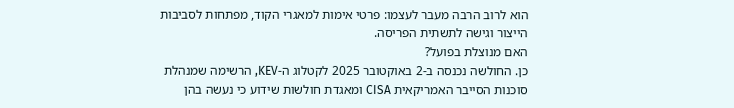הוא לרוב הרבה מעבר לעצמו: פרטי אימות למאגרי הקוד, מפתחות לסביבות הייצור וגישה לתשתית הפריסה.
האם מנוצלת בפועל?
כן. החולשה נכנסה ב-2 באוקטובר 2025 לקטלוג ה-KEV, הרשימה שמנהלת סוכנות הסייבר האמריקאית CISA ומאגדת חולשות שידוע כי נעשה בהן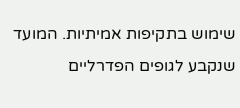שימוש בתקיפות אמיתיות. המועד שנקבע לגופים הפדרליים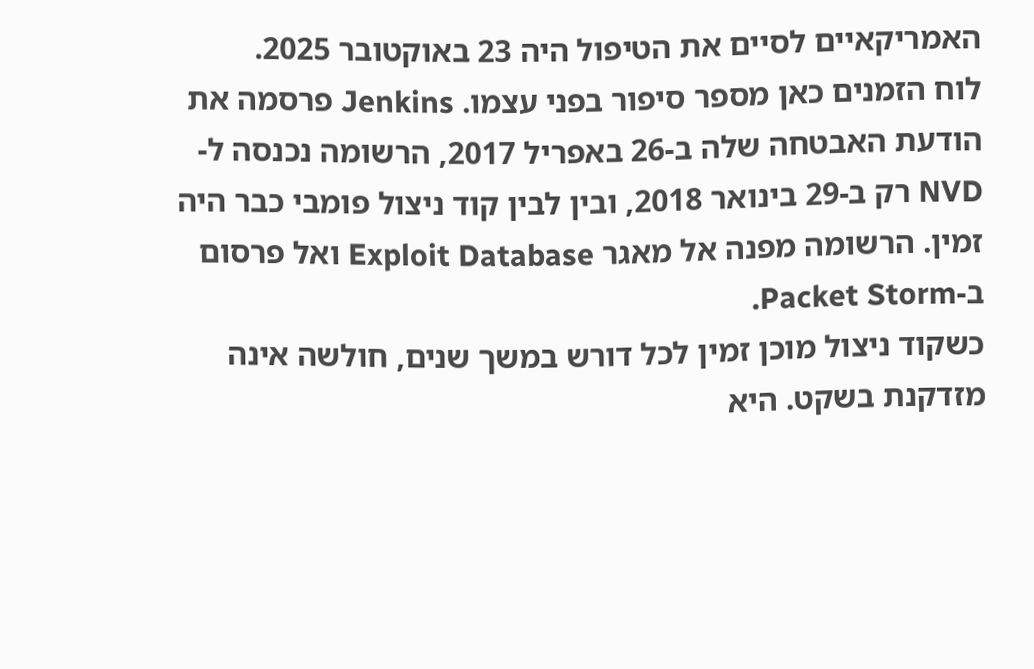האמריקאיים לסיים את הטיפול היה 23 באוקטובר 2025.
לוח הזמנים כאן מספר סיפור בפני עצמו. Jenkins פרסמה את הודעת האבטחה שלה ב-26 באפריל 2017, הרשומה נכנסה ל-NVD רק ב-29 בינואר 2018, ובין לבין קוד ניצול פומבי כבר היה זמין. הרשומה מפנה אל מאגר Exploit Database ואל פרסום ב-Packet Storm.
כשקוד ניצול מוכן זמין לכל דורש במשך שנים, חולשה אינה מזדקנת בשקט. היא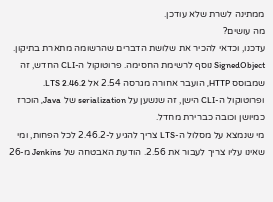ממתינה לשרת שלא עודכן.
מה עושים?
עדכנו, וכדאי להכיר את שלושת הדברים שהרשומה מתארת בתיקון. SignedObject נוסף לרשימת החסימה. פרוטוקול ה-CLI החדש, זה שמבוסס HTTP, הועבר אחורה מגרסה 2.54 אל LTS 2.46.2. ופרוטוקול ה-CLI הישן, זה שנשען על serialization של Java, הוכרז כמיושן וכובה כברירת מחדל.
מי שנמצא על מסלול ה-LTS צריך להגיע ל-2.46.2 לכל הפחות, ומי שאינו עליו צריך לעבור את 2.56. הודעת האבטחה של Jenkins מ-26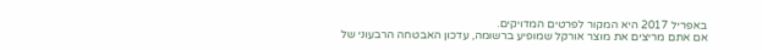באפריל 2017 היא המקור לפרטים המדויקים.
אם אתם מריצים את מוצר אורקל שמופיע ברשומה, עדכון האבטחה הרבעוני של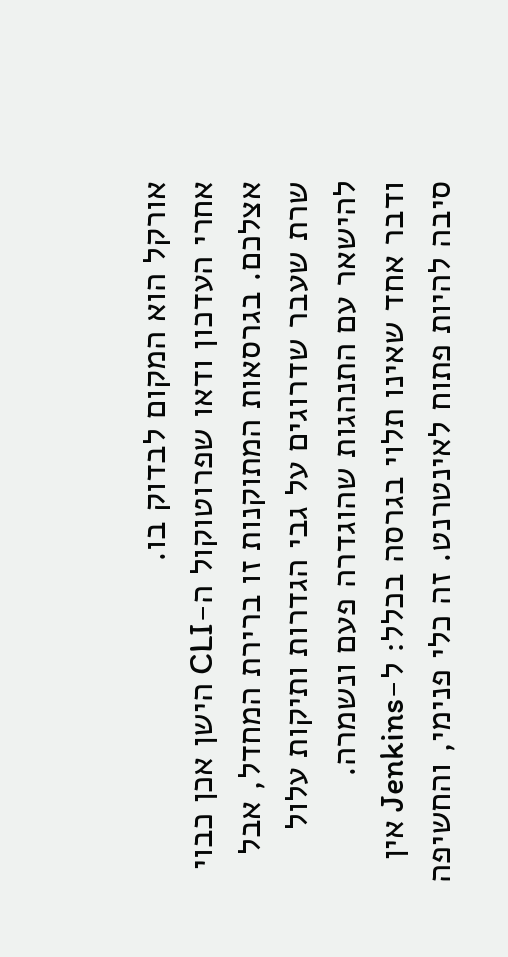אורקל הוא המקום לבדוק בו.
אחרי העדכון ודאו שפרוטוקול ה-CLI הישן אכן כבוי אצלכם. בגרסאות המתוקנות זו ברירת המחדל, אבל שרת שעבר שדרוגים על גבי הגדרות ותיקות עלול להישאר עם התנהגות שהוגדרה פעם ונשמרה.
ודבר אחד שאינו תלוי בגרסה בכלל: ל-Jenkins אין סיבה להיות פתוח לאינטרנט. זה כלי פנימי, והחשיפה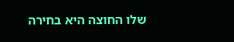שלו החוצה היא בחירה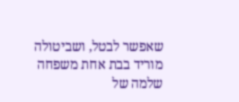שאפשר לבטל, ושביטולה מוריד בבת אחת משפחה שלמה של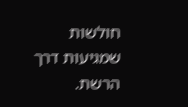חולשות שמגיעות דרך הרשת.